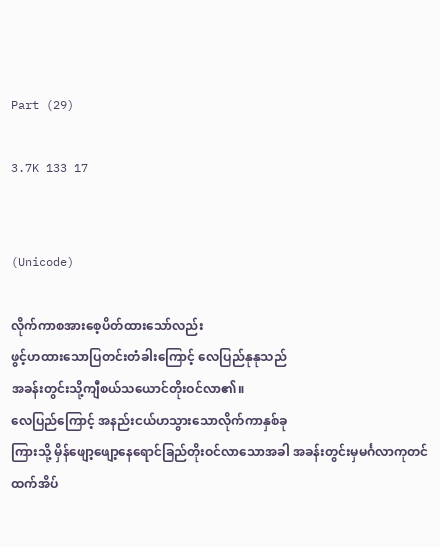Part (29)

3.7K 133 17


(Unicode)

လိုက်ကာစအားစေ့ပိတ်ထားသော်လည်း
ဖွင့်ဟထားသောပြတင်းတံခါးကြောင့် လေပြည်နုနုသည်
အခန်းတွင်းသို့ကျီစယ်သယောင်တိုးဝင်လာ၏။
လေပြည်ကြောင့် အနည်းငယ်ဟသွားသောလိုက်ကာနှစ်ခု
ကြားသို့ မှိန်ဖျော့ဖျော့နေရောင်ခြည်တိုးဝင်လာသောအခါ အခန်းတွင်းမှမင်္ဂလာကုတင်ထက်အိပ်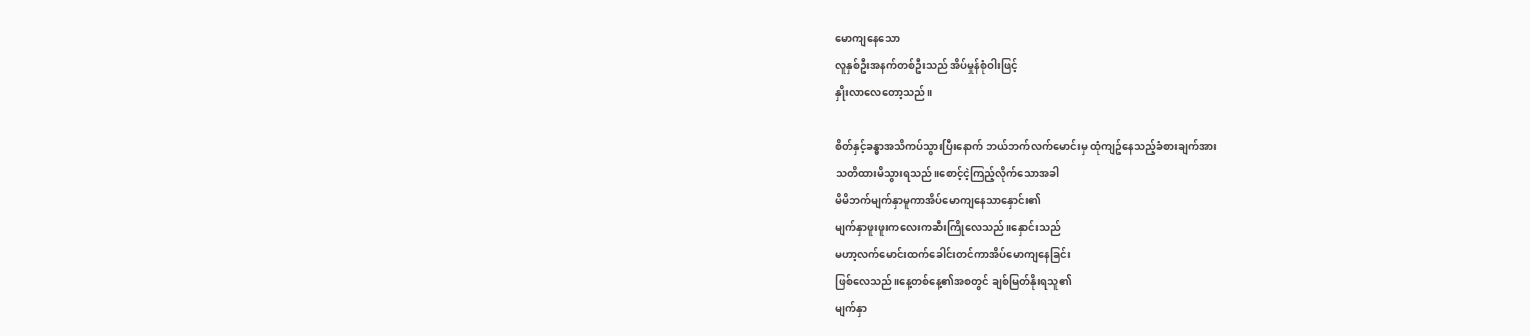မောကျနေသော
လူနှစ်ဦးအနက်တစ်ဦးသည် အိပ်မှုန်စုံဝါးဖြင့်
နှိုးလာလေတော့သည်။

စိတ်နှင့်ခန္ဓာအသိကပ်သွားပြီးနောက် ဘယ်ဘက်လက်မောင်းမှ ထုံကျဥ်နေသည့်ခံစားချက်အား
သတိထားမိသွားရသည်။စောင့်ငဲ့ကြည့်လိုက်သောအခါ
မိမိဘက်မျက်နှာမူကာအိပ်မောကျနေသာနှောင်း၏
မျက်နှာဖူးဖူးကလေးကဆီးကြိုလေသည်။နှောင်းသည်
မဟာ့လက်မောင်းထက်ခေါင်းတင်ကာအိပ်မောကျနေခြင်း
ဖြစ်လေသည်။နေ့တစ်နေ့၏အစတွင် ချစ်မြတ်နိုးရသူ၏
မျက်နှာ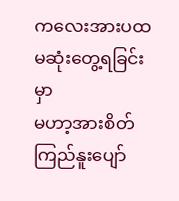ကလေးအားပထမဆုံးတွေ့ရခြင်းမှာ
မဟာ့အားစိတ်ကြည်နူးပျော်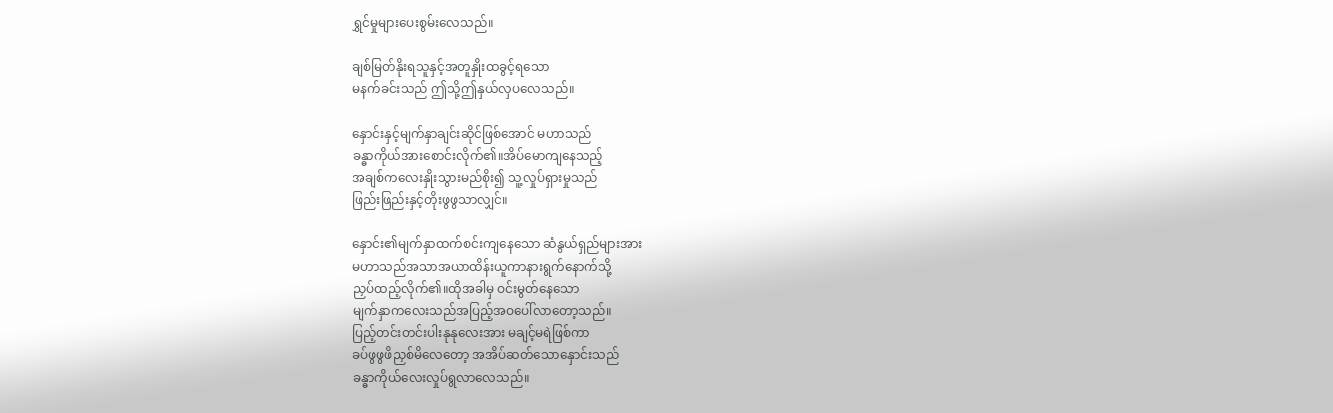ရွှင်မှုများပေးစွမ်းလေသည်။

ချစ်မြတ်နိုးရသူနှင့်အတူနှိုးထခွင့်ရသော
မနက်ခင်းသည် ဤသို့ဤနှယ်လှပလေသည်။

နှောင်းနှင့်မျက်နှာချင်းဆိုင်ဖြစ်အောင် မဟာသည်
ခန္ဓာကိုယ်အားစောင်းလိုက်၏။အိပ်မောကျနေသည့်
အချစ်ကလေးနှိုးသွားမည်စိုး၍ သူ့လှုပ်ရှားမှုသည်
ဖြည်းဖြည်းနှင့်တိုးဖွဖွသာလျှင်။

နှောင်း၏မျက်နှာထက်စင်းကျနေသော ဆံနွယ်ရှည်များအား
မဟာသည်အသာအယာထိန်းယူကာနားရွက်နောက်သို့
ညှပ်ထည့်လိုက်၏။ထိုအခါမှ ဝင်းမွတ်နေသော
မျက်နှာကလေးသည်အပြည့်အဝပေါ်လာတော့သည်။
ပြည့်တင်းတင်းပါးနုနုလေးအား မချင့်မရဲဖြစ်ကာ
ခပ်ဖွဖွဖိညှစ်မိလေတော့ အအိပ်ဆတ်သောနှောင်းသည်
ခန္ဓာကိုယ်လေးလှုပ်ရွလာလေသည်။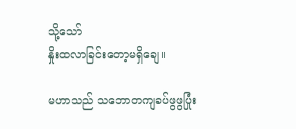သို့သော်
နှိုးထလာခြင်းတော့မရှိချေ။

မဟာသည် သဘောတကျခပ်ဖွဖွပြုံး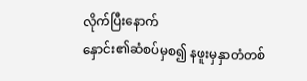လိုက်ပြီးနောက်
နှောင်း၏ဆံစပ်မှစ၍ နဖူးမှနှာတံတစ်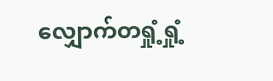လျှောက်တရှုံ့ရှုံ့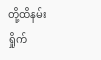တို့ထိနမ်းရှိုက်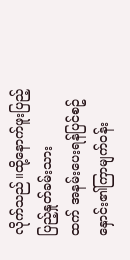လိုက်သည်။ထို့နောက်ဖူးပြည့်ပြည့်နှုတ်ခမ်းသား
ထက် အနမ်းပေးရန်ပြင်စဥ်နှောင်း၏ကြာမျက်ဝန်း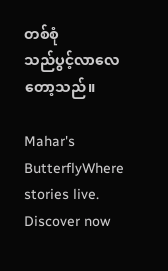တစ်စုံ
သည်ပွင့်လာလေတော့သည်။

Mahar's ButterflyWhere stories live. Discover now